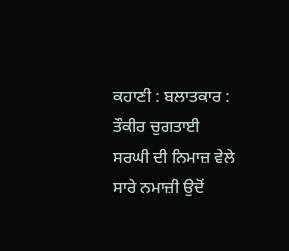ਕਹਾਣੀ : ਬਲਾਤਕਾਰ : ਤੌਕੀਰ ਚੁਗਤਾਈ
ਸਰਘੀ ਦੀ ਨਿਮਾਜ਼ ਵੇਲੇ ਸਾਰੇ ਨਮਾਜ਼ੀ ਉਦੋਂ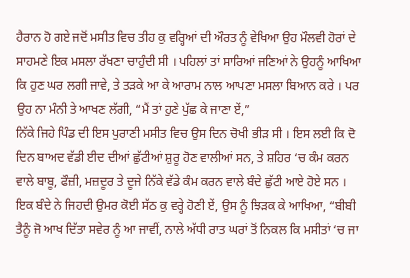ਹੈਰਾਨ ਹੋ ਗਏ ਜਦੋਂ ਮਸੀਤ ਵਿਚ ਤੀਹ ਕੁ ਵਰ੍ਹਿਆਂ ਦੀ ਔਰਤ ਨੂੰ ਵੇਖਿਆ ਉਹ ਮੌਲਵੀ ਹੋਰਾਂ ਦੇ ਸਾਹਮਣੇ ਇਕ ਮਸਲਾ ਰੱਖਣਾ ਚਾਹੁੰਦੀ ਸੀ । ਪਹਿਲਾਂ ਤਾਂ ਸਾਰਿਆਂ ਜਣਿਆਂ ਨੇ ਉਹਨੂੰ ਆਖਿਆ ਕਿ ਹੁਣ ਘਰ ਲਗੀ ਜਾਵੇ, ਤੇ ਤੜਕੇ ਆ ਕੇ ਆਰਾਮ ਨਾਲ ਆਪਣਾ ਮਸਲਾ ਬਿਆਨ ਕਰੇ । ਪਰ ਉਹ ਨਾ ਮੰਨੀ ਤੇ ਆਖਣ ਲੱਗੀ, “ਮੈਂ ਤਾਂ ਹੁਣੇ ਪੁੱਛ ਕੇ ਜਾਣਾ ਏਂ,”
ਨਿੱਕੇ ਜਿਹੇ ਪਿੰਡ ਦੀ ਇਸ ਪੁਰਾਣੀ ਮਸੀਤ ਵਿਚ ਉਸ ਦਿਨ ਚੋਖੀ ਭੀੜ ਸੀ । ਇਸ ਲਈ ਕਿ ਦੋ ਦਿਨ ਬਾਅਦ ਵੱਡੀ ਈਦ ਦੀਆਂ ਛੁੱਟੀਆਂ ਸ਼ੁਰੂ ਹੋਣ ਵਾਲੀਆਂ ਸਨ, ਤੇ ਸ਼ਹਿਰ ‘ਚ ਕੰਮ ਕਰਨ ਵਾਲੇ ਬਾਬੂ, ਫੌਜ਼ੀ, ਮਜ਼ਦੂਰ ਤੇ ਦੂਜੇ ਨਿੱਕੇ ਵੱਡੇ ਕੰਮ ਕਰਨ ਵਾਲੇ ਬੰਦੇ ਛੁੱਟੀ ਆਏ ਹੋਏ ਸਨ ।
ਇਕ ਬੰਦੇ ਨੇ ਜਿਹਦੀ ਉਮਰ ਕੋਈ ਸੱਠ ਕੁ ਵਰ੍ਹੇ ਹੋਣੀ ਏਂ, ਉਸ ਨੂੰ ਝਿੜਕ ਕੇ ਆਖਿਆ, “ਬੀਬੀ ਤੈਨੂੰ ਜੋ ਆਖ ਦਿੱਤਾ ਸਵੇਰ ਨੂੰ ਆ ਜਾਵੀਂ, ਨਾਲੇ ਅੱਧੀ ਰਾਤ ਘਰਾਂ ਤੋਂ ਨਿਕਲ ਕਿ ਮਸੀਤਾਂ ‘ਚ ਜਾ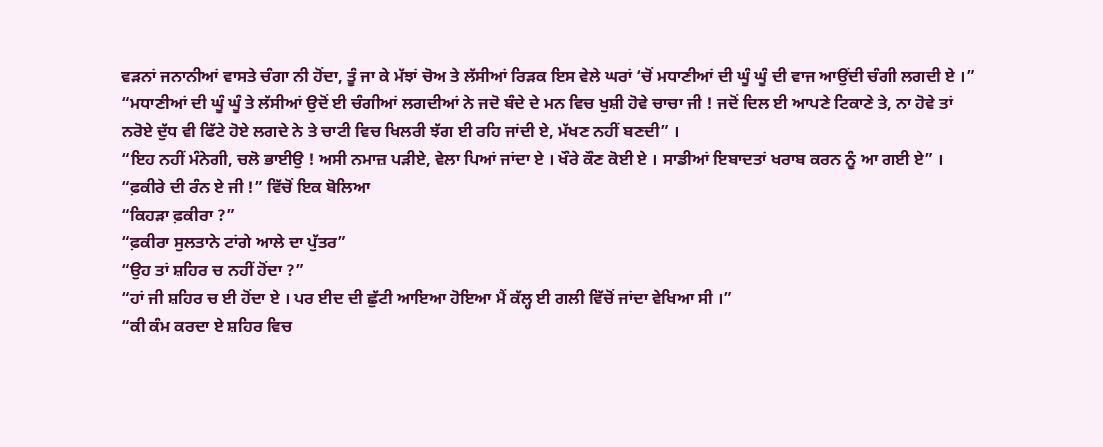ਵੜਨਾਂ ਜਨਾਨੀਆਂ ਵਾਸਤੇ ਚੰਗਾ ਨੀ ਹੋਂਦਾ, ਤੂੰ ਜਾ ਕੇ ਮੱਝਾਂ ਚੋਅ ਤੇ ਲੱਸੀਆਂ ਰਿੜਕ ਇਸ ਵੇਲੇ ਘਰਾਂ ‘ਚੋਂ ਮਧਾਣੀਆਂ ਦੀ ਘੂੰ ਘੂੰ ਦੀ ਵਾਜ ਆਉਂਦੀ ਚੰਗੀ ਲਗਦੀ ਏ ।”
“ਮਧਾਣੀਆਂ ਦੀ ਘੂੰ ਘੂੰ ਤੇ ਲੱਸੀਆਂ ਉਦੋਂ ਈ ਚੰਗੀਆਂ ਲਗਦੀਆਂ ਨੇ ਜਦੋ ਬੰਦੇ ਦੇ ਮਨ ਵਿਚ ਖੁਸ਼ੀ ਹੋਵੇ ਚਾਚਾ ਜੀ ! ਜਦੋਂ ਦਿਲ ਈ ਆਪਣੇ ਟਿਕਾਣੇ ਤੇ, ਨਾ ਹੋਵੇ ਤਾਂ ਨਰੋਏ ਦੁੱਧ ਵੀ ਫਿੱਟੇ ਹੋਏ ਲਗਦੇ ਨੇ ਤੇ ਚਾਟੀ ਵਿਚ ਖਿਲਰੀ ਝੱਗ ਈ ਰਹਿ ਜਾਂਦੀ ਏ, ਮੱਖਣ ਨਹੀਂ ਬਣਦੀ” ।
“ਇਹ ਨਹੀਂ ਮੰਨੇਗੀ, ਚਲੋ ਭਾਈਉ ! ਅਸੀ ਨਮਾਜ਼ ਪੜੀਏ, ਵੇਲਾ ਪਿਆਂ ਜਾਂਦਾ ਏ । ਖੌਰੇ ਕੌਣ ਕੋਈ ਏ । ਸਾਡੀਆਂ ਇਬਾਦਤਾਂ ਖਰਾਬ ਕਰਨ ਨੂੰ ਆ ਗਈ ਏ” ।
“ਫ਼ਕੀਰੇ ਦੀ ਰੰਨ ਏ ਜੀ !” ਵਿੱਚੋਂ ਇਕ ਬੋਲਿਆ
“ਕਿਹੜਾ ਫ਼ਕੀਰਾ ?”
“ਫ਼ਕੀਰਾ ਸੁਲਤਾਨੇ ਟਾਂਗੇ ਆਲੇ ਦਾ ਪੁੱਤਰ”
“ਉਹ ਤਾਂ ਸ਼ਹਿਰ ਚ ਨਹੀਂ ਹੋਂਦਾ ?”
“ਹਾਂ ਜੀ ਸ਼ਹਿਰ ਚ ਈ ਹੋਂਦਾ ਏ । ਪਰ ਈਦ ਦੀ ਛੁੱਟੀ ਆਇਆ ਹੋਇਆ ਮੈਂ ਕੱਲ੍ਹ ਈ ਗਲੀ ਵਿੱਚੋਂ ਜਾਂਦਾ ਵੇਖਿਆ ਸੀ ।”
“ਕੀ ਕੰਮ ਕਰਦਾ ਏ ਸ਼ਹਿਰ ਵਿਚ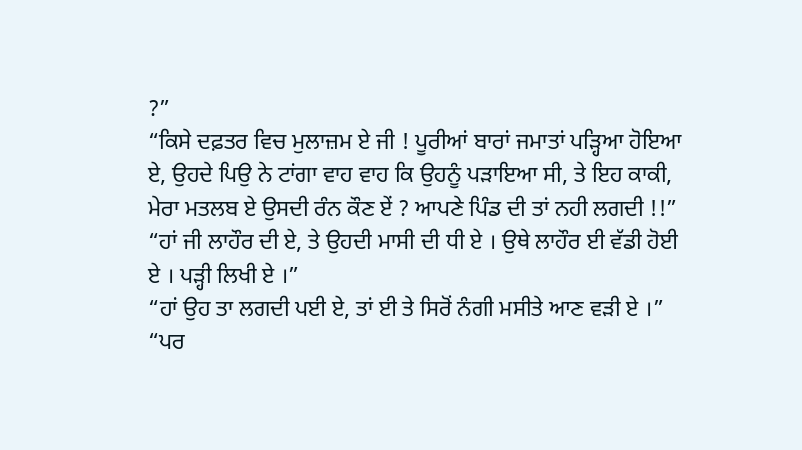?”
“ਕਿਸੇ ਦਫ਼ਤਰ ਵਿਚ ਮੁਲਾਜ਼ਮ ਏ ਜੀ ! ਪੂਰੀਆਂ ਬਾਰਾਂ ਜਮਾਤਾਂ ਪੜ੍ਹਿਆ ਹੋਇਆ ਏ, ਉਹਦੇ ਪਿਉ ਨੇ ਟਾਂਗਾ ਵਾਹ ਵਾਹ ਕਿ ਉਹਨੂੰ ਪੜਾਇਆ ਸੀ, ਤੇ ਇਹ ਕਾਕੀ, ਮੇਰਾ ਮਤਲਬ ਏ ਉਸਦੀ ਰੰਨ ਕੌਣ ਏਂ ? ਆਪਣੇ ਪਿੰਡ ਦੀ ਤਾਂ ਨਹੀ ਲਗਦੀ !!”
“ਹਾਂ ਜੀ ਲਾਹੌਰ ਦੀ ਏ, ਤੇ ਉਹਦੀ ਮਾਸੀ ਦੀ ਧੀ ਏ । ਉਥੇ ਲਾਹੌਰ ਈ ਵੱਡੀ ਹੋਈ ਏ । ਪੜ੍ਹੀ ਲਿਖੀ ਏ ।”
“ਹਾਂ ਉਹ ਤਾ ਲਗਦੀ ਪਈ ਏ, ਤਾਂ ਈ ਤੇ ਸਿਰੋਂ ਨੰਗੀ ਮਸੀਤੇ ਆਣ ਵੜੀ ਏ ।”
“ਪਰ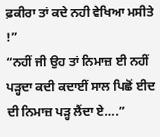ਫ਼ਕੀਰਾ ਤਾਂ ਕਦੇ ਨਹੀ ਵੇਖਿਆ ਮਸੀਤੇ !”
“ਨਹੀਂ ਜੀ ਉਹ ਤਾਂ ਨਿਮਾਜ਼ ਈ ਨਹੀਂ ਪੜ੍ਹਦਾ ਕਦੀ ਕਦਾਈਂ ਸਾਲ ਪਿਛੋਂ ਈਦ ਦੀ ਨਿਮਾਜ਼ ਪੜ੍ਹ ਲੈਂਦਾ ਏ….”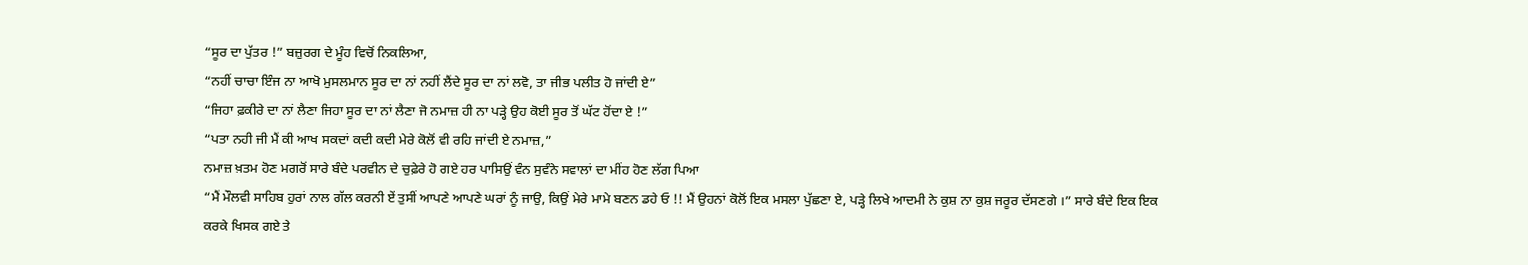“ਸੂਰ ਦਾ ਪੁੱਤਰ !” ਬਜ਼ੁਰਗ ਦੇ ਮੂੰਹ ਵਿਚੋਂ ਨਿਕਲਿਆ,
“ਨਹੀਂ ਚਾਚਾ ਇੰਜ ਨਾ ਆਖੋ ਮੁਸਲਮਾਨ ਸੂਰ ਦਾ ਨਾਂ ਨਹੀਂ ਲੈਂਦੇ ਸੂਰ ਦਾ ਨਾਂ ਲਵੋ, ਤਾ ਜੀਭ ਪਲੀਤ ਹੋ ਜਾਂਦੀ ਏ”
“ਜਿਹਾ ਫ਼ਕੀਰੇ ਦਾ ਨਾਂ ਲੈਣਾ ਜਿਹਾ ਸੂਰ ਦਾ ਨਾਂ ਲੈਣਾ ਜੋ ਨਮਾਜ਼ ਹੀ ਨਾ ਪੜ੍ਹੇ ਉਹ ਕੋਈ ਸੂਰ ਤੋਂ ਘੱਟ ਹੋਂਦਾ ਏ !”
“ਪਤਾ ਨਹੀ ਜੀ ਮੈਂ ਕੀ ਆਖ ਸਕਦਾਂ ਕਦੀ ਕਦੀ ਮੇਰੇ ਕੋਲੋਂ ਵੀ ਰਹਿ ਜਾਂਦੀ ਏ ਨਮਾਜ਼,”
ਨਮਾਜ਼ ਖ਼ਤਮ ਹੋਣ ਮਗਰੋਂ ਸਾਰੇ ਬੰਦੇ ਪਰਵੀਨ ਦੇ ਚੁਫ਼ੇਰੇ ਹੋ ਗਏ ਹਰ ਪਾਸਿਉਂ ਵੰਨ ਸੁਵੰਨੇ ਸਵਾਲਾਂ ਦਾ ਮੀਂਹ ਹੋਣ ਲੱਗ ਪਿਆ
“ਮੈਂ ਮੌਲਵੀ ਸਾਹਿਬ ਹੁਰਾਂ ਨਾਲ ਗੱਲ ਕਰਨੀ ਏਂ ਤੁਸੀਂ ਆਪਣੇ ਆਪਣੇ ਘਰਾਂ ਨੂੰ ਜਾਉ, ਕਿਉਂ ਮੇਰੇ ਮਾਮੇ ਬਣਨ ਡਹੇ ਓ !! ਮੈਂ ਉਹਨਾਂ ਕੋਲੋਂ ਇਕ ਮਸਲਾ ਪੁੱਛਣਾ ਏ, ਪੜ੍ਹੇ ਲਿਖੇ ਆਦਮੀ ਨੇ ਕੁਸ਼ ਨਾ ਕੁਸ਼ ਜਰੂਰ ਦੱਸਣਗੇ ।” ਸਾਰੇ ਬੰਦੇ ਇਕ ਇਕ ਕਰਕੇ ਖਿਸਕ ਗਏ ਤੇ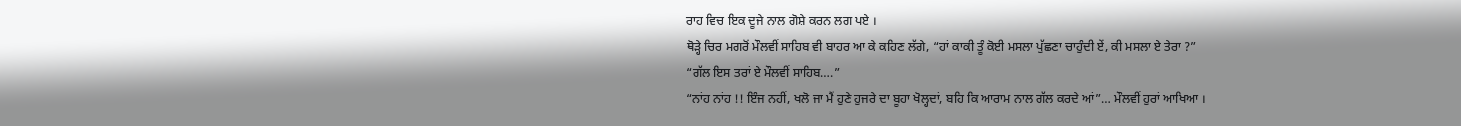ਰਾਹ ਵਿਚ ਇਕ ਦੂਜੇ ਨਾਲ ਗੋਸ਼ੇ ਕਰਨ ਲਗ ਪਏ ।
ਥੋੜ੍ਹੇ ਚਿਰ ਮਗਰੋਂ ਮੌਲਵੀਂ ਸਾਹਿਬ ਵੀ ਬਾਹਰ ਆ ਕੇ ਕਹਿਣ ਲੱਗੇ, “ਹਾਂ ਕਾਕੀ ਤੂੰ ਕੋਈ ਮਸਲਾ ਪੁੱਛਣਾ ਚਾਹੁੰਦੀ ਏਂ, ਕੀ ਮਸਲਾ ਏ ਤੇਰਾ ?”
“ਗੱਲ ਇਸ ਤਰਾਂ ਏ ਮੌਲਵੀਂ ਸਾਹਿਬ….”
“ਨਾਂਹ ਨਾਂਹ !! ਇੰਜ ਨਹੀਂ, ਖਲੋ ਜਾ ਮੈਂ ਹੁਣੇ ਹੁਜਰੇ ਦਾ ਬੂਹਾ ਖੋਲ੍ਹਦਾਂ, ਬਹਿ ਕਿ ਆਰਾਮ ਨਾਲ ਗੱਲ ਕਰਦੇ ਆਂ”… ਮੌਲਵੀਂ ਹੁਰਾਂ ਆਖਿਆ ।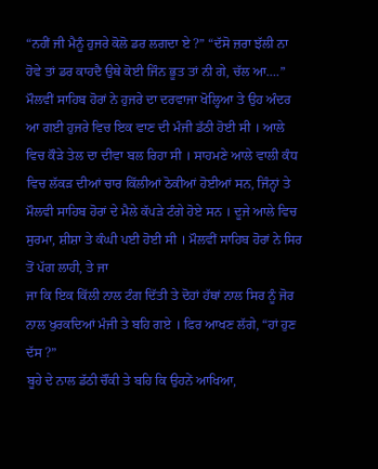“ਨਹੀਂ ਜੀ ਮੈਨੂੰ ਹੁਜਰੇ ਕੋਲੋ ਡਰ ਲਗਦਾ ਏ ?” “ਦੱਸੋ ਜ਼ਰਾ ਝੱਲੀ ਨਾ ਹੋਵੇ ਤਾਂ ਡਰ ਕਾਹਦੈ ਉਥੇ ਕੋਈ ਜਿੰਨ ਭੂਤ ਤਾਂ ਨੀ ਗੇ, ਚੱਲ ਆ….”
ਮੌਲਵੀਂ ਸਾਹਿਬ ਹੋਰਾਂ ਨੇ ਹੁਜਰੇ ਦਾ ਦਰਵਾਜਾ ਖੋਲ੍ਹਿਆ ਤੇ ਉਹ ਅੰਦਰ ਆ ਗਈ ਹੁਜਰੇ ਵਿਚ ਇਕ ਵਾਣ ਦੀ ਮੰਜੀ ਡੱਠੀ ਹੋਈ ਸੀ । ਆਲੇ ਵਿਚ ਕੌੜੇ ਤੇਲ ਦਾ ਦੀਵਾ ਬਲ ਰਿਹਾ ਸੀ । ਸਾਹਮਣੇ ਆਲੇ ਵਾਲੀ ਕੰਧ ਵਿਚ ਲੱਕੜ ਦੀਆਂ ਚਾਰ ਕਿੱਲੀਆਂ ਠੋਕੀਆਂ ਹੋਈਆਂ ਸਨ, ਜਿੰਨ੍ਹਾਂ ਤੇ ਮੌਲਵੀ ਸਾਹਿਬ ਹੋਰਾਂ ਦੇ ਮੈਲੇ ਕੱਪੜੇ ਟੰਗੇ ਹੋਏ ਸਨ । ਦੂਜੇ ਆਲੇ ਵਿਚ ਸੁਰਮਾ, ਸ਼ੀਸ਼ਾ ਤੇ ਕੰਘੀ ਪਈ ਹੋਈ ਸੀ । ਮੌਲਵੀਂ ਸਾਹਿਬ ਹੋਰਾਂ ਨੇ ਸਿਰ ਤੋਂ ਪੱਗ ਲਾਹੀ, ਤੇ ਜਾ
ਜਾ ਕਿ ਇਕ ਕਿੱਲੀ ਨਾਲ ਟੰਗ ਦਿੱਤੀ ਤੇ ਦੋਹਾਂ ਹੱਥਾਂ ਨਾਲ ਸਿਰ ਨੂੰ ਜੋਰ ਨਾਲ ਖੁਰਕਦਿਆਂ ਮੰਜੀ ਤੇ ਬਹਿ ਗਏ । ਫਿਰ ਆਖਣ ਲੱਗੇ, “ਹਾਂ ਹੁਣ ਦੱਸ ?”
ਬੂਹੇ ਦੇ ਨਾਲ ਡੱਠੀ ਚੌਂਕੀ ਤੇ ਬਹਿ ਕਿ ਉਹਨੇਂ ਆਖਿਆ,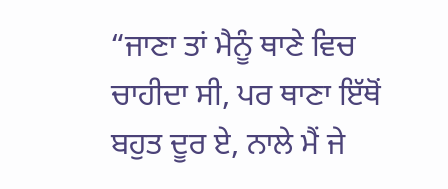“ਜਾਣਾ ਤਾਂ ਮੈਨੂੰ ਥਾਣੇ ਵਿਚ ਚਾਹੀਦਾ ਸੀ, ਪਰ ਥਾਣਾ ਇੱਥੋਂ ਬਹੁਤ ਦੂਰ ਏ, ਨਾਲੇ ਮੈਂ ਜੇ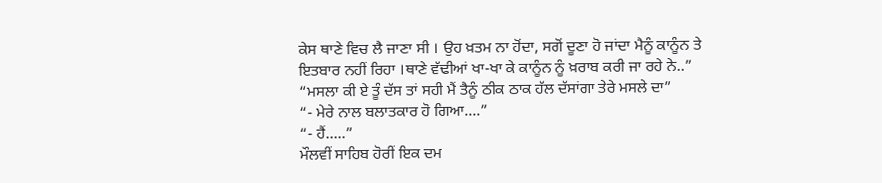ਕੇਸ ਥਾਣੇ ਵਿਚ ਲੈ ਜਾਣਾ ਸੀ । ਉਹ ਖ਼ਤਮ ਨਾ ਹੋਂਦਾ, ਸਗੋਂ ਦੂਣਾ ਹੋ ਜਾਂਦਾ ਮੈਨੂੰ ਕਾਨੂੰਨ ਤੇ ਇਤਬਾਰ ਨਹੀਂ ਰਿਹਾ ।ਥਾਣੇ ਵੱਢੀਆਂ ਖਾ-ਖਾ ਕੇ ਕਾਨੂੰਨ ਨੂੰ ਖ਼ਰਾਬ ਕਰੀ ਜਾ ਰਹੇ ਨੇ..”
“ਮਸਲਾ ਕੀ ਏ ਤੂੰ ਦੱਸ ਤਾਂ ਸਹੀ ਮੈਂ ਤੈਨੂੰ ਠੀਕ ਠਾਕ ਹੱਲ ਦੱਸਾਂਗਾ ਤੇਰੇ ਮਸਲੇ ਦਾ”
“- ਮੇਰੇ ਨਾਲ ਬਲਾਤਕਾਰ ਹੋ ਗਿਆ….”
“- ਹੈਂ…..”
ਮੌਲਵੀਂ ਸਾਹਿਬ ਹੋਰੀਂ ਇਕ ਦਮ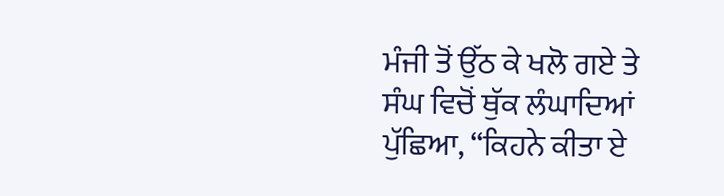ਮੰਜੀ ਤੋਂ ਉੱਠ ਕੇ ਖਲੋ ਗਏ ਤੇ ਸੰਘ ਵਿਚੋਂ ਥੁੱਕ ਲੰਘਾਦਿਆਂ ਪੁੱਛਿਆ, “ਕਿਹਨੇ ਕੀਤਾ ਏ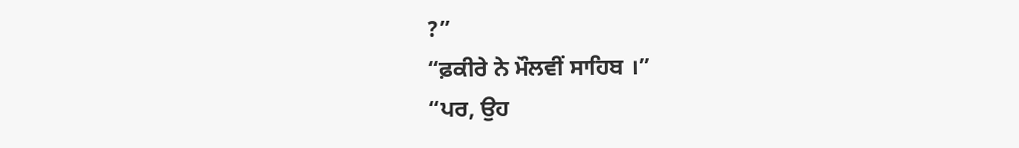?”
“ਫ਼ਕੀਰੇ ਨੇ ਮੌਲਵੀਂ ਸਾਹਿਬ ।”
“ਪਰ, ਉਹ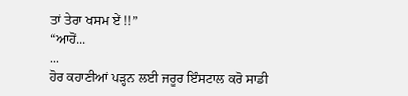ਤਾਂ ਤੇਰਾ ਖਸਮ ਏਂ !!”
“ਆਹੋਂ...
...
ਹੋਰ ਕਹਾਣੀਆਂ ਪੜ੍ਹਨ ਲਈ ਜਰੂਰ ਇੰਸਟਾਲ ਕਰੋ ਸਾਡੀ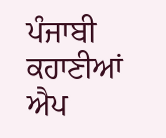ਪੰਜਾਬੀ ਕਹਾਣੀਆਂ ਐਪ